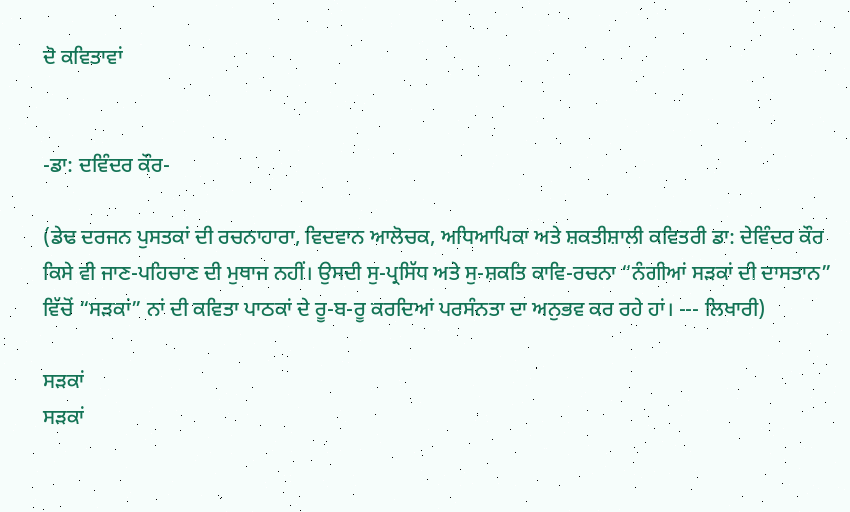ਦੋ ਕਵਿਤਾਵਾਂ


-ਡਾ: ਦਵਿੰਦਰ ਕੌਰ-

(ਡੇਢ ਦਰਜਨ ਪੁਸਤਕਾਂ ਦੀ ਰਚਨਾਹਾਰਾ, ਵਿਦਵਾਨ ਆਲੋਚਕ, ਅਧਿਆਪਿਕਾ ਅਤੇ ਸ਼ਕਤੀਸ਼ਾਲੀ ਕਵਿਤਰੀ ਡਾ: ਦੇਵਿੰਦਰ ਕੌਰ ਕਿਸੇ ਵੀ ਜਾਣ-ਪਹਿਚਾਣ ਦੀ ਮੁਥਾਜ ਨਹੀਂ। ਉਸਦੀ ਸੁ-ਪ੍ਰਸਿੱਧ ਅਤੇ ਸੁ-ਸ਼ਕਤਿ ਕਾਵਿ-ਰਚਨਾ “ਨੰਗੀਆਂ ਸੜਕਾਂ ਦੀ ਦਾਸਤਾਨ” ਵਿੱਚੋਂ “ਸੜਕਾਂ” ਨਾਂ ਦੀ ਕਵਿਤਾ ਪਾਠਕਾਂ ਦੇ ਰੂ-ਬ-ਰੂ ਕਰਦਿਆਂ ਪਰਸੰਨਤਾ ਦਾ ਅਨੁਭਵ ਕਰ ਰਹੇ ਹਾਂ। --- ਲਿਖਾਰੀ)

ਸੜਕਾਂ
ਸੜਕਾਂ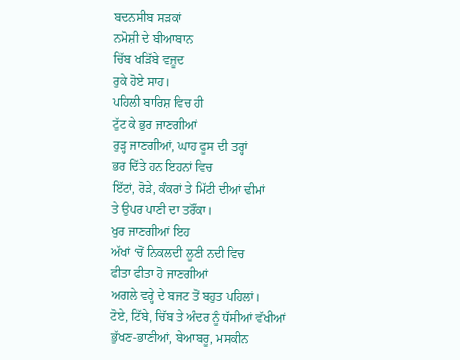ਬਦਨਸੀਬ ਸੜਕਾਂ
ਨਮੋਸ਼ੀ ਦੇ ਬੀਆਬਾਨ
ਚਿੱਬ ਖੜਿੱਬੇ ਵਜ਼ੂਦ
ਰੁਕੇ ਹੋਏ ਸਾਹ।
ਪਹਿਲੀ ਬਾਰਿਸ਼ ਵਿਚ ਹੀ
ਟੁੱਟ ਕੇ ਭੁਰ ਜਾਣਗੀਆਂ
ਰੁੜ੍ਹ ਜਾਣਗੀਆਂ, ਘਾਹ ਫੂਸ ਦੀ ਤਰ੍ਹਾਂ
ਭਰ ਦਿੱਤੇ ਹਨ ਇਹਨਾਂ ਵਿਚ
ਇੱਟਾਂ, ਰੋੜੇ, ਕੰਕਰਾਂ ਤੇ ਮਿੱਟੀ ਦੀਆਂ ਢੀਮਾਂ
ਤੇ ਉਪਰ ਪਾਣੀ ਦਾ ਤਰੌਂਕਾ।
ਖੁਰ ਜਾਣਗੀਆਂ ਇਹ
ਅੱਖਾਂ ‘ਚੋਂ ਨਿਕਲਦੀ ਲੂਣੀ ਨਦੀ ਵਿਚ
ਫੀਤਾ ਫੀਤਾ ਹੋ ਜਾਣਗੀਆਂ
ਅਗਲੇ ਵਰ੍ਹੇ ਦੇ ਬਜਟ ਤੋਂ ਬਹੁਤ ਪਹਿਲਾਂ।
ਟੋਏ, ਟਿੱਬੇ, ਚਿੱਬ ਤੇ ਅੰਦਰ ਨੂੰ ਧੱਸੀਆਂ ਵੱਖੀਆਂ
ਭੁੱਖਣ-ਭਾਣੀਆਂ, ਬੇਆਬਰੂ, ਮਸਕੀਨ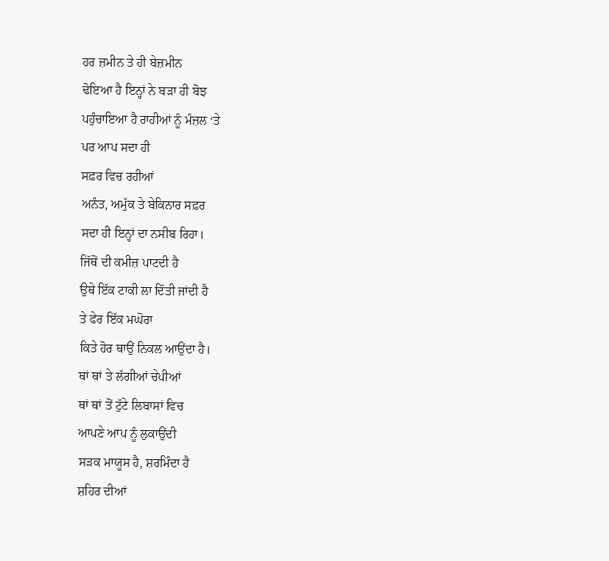ਹਰ ਜ਼ਮੀਨ ਤੇ ਹੀ ਬੇਜ਼ਮੀਨ
ਢੋਇਆ ਹੈ ਇਨ੍ਹਾਂ ਨੇ ਬੜਾ ਹੀ ਬੋਝ
ਪਹੁੰਚਾਇਆ ਹੈ ਰਾਹੀਆਂ ਨੂੰ ਮੰਜ਼ਲ ‘ਤੇ
ਪਰ ਆਪ ਸਦਾ ਹੀ
ਸਫ਼ਰ ਵਿਚ ਰਹੀਆਂ
ਅਨੰਤ, ਅਮੁੱਕ ਤੇ ਬੇਕਿਨਾਰ ਸਫ਼ਰ
ਸਦਾ ਹੀ ਇਨ੍ਹਾਂ ਦਾ ਨਸੀਬ ਰਿਹਾ।
ਜਿੱਥੋਂ ਦੀ ਕਮੀਜ਼ ਪਾਟਦੀ ਹੈ
ਉਥੇ ਇੱਕ ਟਾਕੀ ਲਾ ਦਿੱਤੀ ਜਾਂਦੀ ਹੈ
ਤੇ ਫੇਰ ਇੱਕ ਮਘੋਰਾ
ਕਿਤੇ ਹੋਰ ਥਾਉਂ ਨਿਕਲ ਆਉਂਦਾ ਹੈ।
ਥਾਂ ਥਾਂ ਤੇ ਲੱਗੀਆਂ ਚੇਪੀਆਂ
ਥਾਂ ਥਾਂ ਤੋਂ ਟੁੱਟੇ ਲਿਬਾਸਾਂ ਵਿਚ
ਆਪਣੇ ਆਪ ਨੂੰ ਲੁਕਾਉਂਦੀ
ਸੜਕ ਮਾਯੂਸ ਹੈ, ਸ਼ਰਮਿੰਦਾ ਹੈ
ਸ਼ਹਿਰ ਦੀਆਂ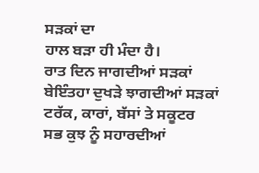ਸੜਕਾਂ ਦਾ
ਹਾਲ ਬੜਾ ਹੀ ਮੰਦਾ ਹੈ।
ਰਾਤ ਦਿਨ ਜਾਗਦੀਆਂ ਸੜਕਾਂ
ਬੇਇੰਤਹਾ ਦੁਖੜੇ ਝਾਗਦੀਆਂ ਸੜਕਾਂ
ਟਰੱਕ, ਕਾਰਾਂ, ਬੱਸਾਂ ਤੇ ਸਕੂਟਰ
ਸਭ ਕੁਝ ਨੂੰ ਸਹਾਰਦੀਆਂ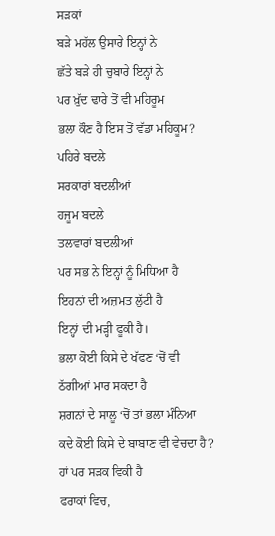ਸੜਕਾਂ
ਬੜੇ ਮਹੱਲ ਉਸਾਰੇ ਇਨ੍ਹਾਂ ਨੇ
ਛੱਤੇ ਬੜੇ ਹੀ ਚੁਬਾਰੇ ਇਨ੍ਹਾਂ ਨੇ
ਪਰ ਖ਼ੁੱਦ ਢਾਰੇ ਤੋਂ ਵੀ ਮਹਿਰੂਮ
ਭਲਾ ਕੌਣ ਹੈ ਇਸ ਤੋਂ ਵੱਡਾ ਮਹਿਕੂਮ?
ਪਹਿਰੇ ਬਦਲੇ
ਸਰਕਾਰਾਂ ਬਦਲੀਆਂ
ਹਜੂਮ ਬਦਲੇ
ਤਲਵਾਰਾਂ ਬਦਲੀਆਂ
ਪਰ ਸਭ ਨੇ ਇਨ੍ਹਾਂ ਨੂੰ ਮਿਧਿਆ ਹੈ
ਇਹਨਾਂ ਦੀ ਅਜ਼ਮਤ ਲੁੱਟੀ ਹੈ
ਇਨ੍ਹਾਂ ਦੀ ਮੜ੍ਹੀ ਫੂਕੀ ਹੈ।
ਭਲਾ ਕੋਈ ਕਿਸੇ ਦੇ ਖੱਫਣ ‘ਚੋਂ ਵੀ
ਠੱਗੀਆਂ ਮਾਰ ਸਕਦਾ ਹੈ
ਸ਼ਗਨਾਂ ਦੇ ਸਾਲੂ ‘ਚੋਂ ਤਾਂ ਭਲਾ ਮੰਨਿਆ
ਕਦੇ ਕੋਈ ਕਿਸੇ ਦੇ ਬਾਬਾਣ ਵੀ ਵੇਚਦਾ ਹੈ?
ਹਾਂ ਪਰ ਸੜਕ ਵਿਕੀ ਹੈ
ਫਰਾਕਾਂ ਵਿਚ,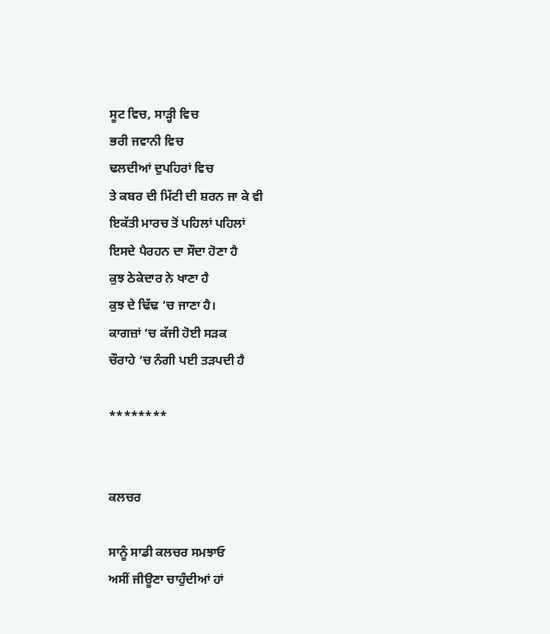ਸੂਟ ਵਿਚ, ਸਾੜ੍ਹੀ ਵਿਚ
ਭਰੀ ਜਵਾਨੀ ਵਿਚ
ਢਲਦੀਆਂ ਦੁਪਹਿਰਾਂ ਵਿਚ
ਤੇ ਕਬਰ ਦੀ ਮਿੱਟੀ ਦੀ ਸ਼ਰਨ ਜਾ ਕੇ ਵੀ
ਇਕੱਤੀ ਮਾਰਚ ਤੋਂ ਪਹਿਲਾਂ ਪਹਿਲਾਂ
ਇਸਦੇ ਪੈਰਹਨ ਦਾ ਸੌਦਾ ਹੋਣਾ ਹੈ
ਕੁਝ ਠੇਕੇਦਾਰ ਨੇ ਖਾਣਾ ਹੈ
ਕੁਝ ਦੇ ਢਿੱਢ ‘ਚ ਜਾਣਾ ਹੈ।
ਕਾਗਜ਼ਾਂ ‘ਚ ਕੱਜੀ ਹੋਈ ਸੜਕ
ਚੌਰਾਹੇ ‘ਚ ਨੰਗੀ ਪਈ ਤੜਪਦੀ ਹੈ

********


ਕਲਚਰ

ਸਾਨੂੰ ਸਾਡੀ ਕਲਚਰ ਸਮਝਾਓ
ਅਸੀਂ ਜੀਊਣਾ ਚਾਹੁੰਦੀਆਂ ਹਾਂ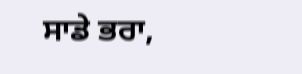ਸਾਡੇ ਭਰਾ,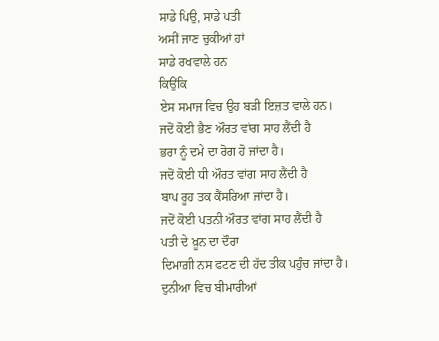ਸਾਡੇ ਪਿਉ, ਸਾਡੇ ਪਤੀ
ਅਸੀਂ ਜਾਣ ਚੁਕੀਆਂ ਹਾਂ
ਸਾਡੇ ਰਖਵਾਲੇ ਹਨ
ਕਿਉਂਕਿ
ਏਸ ਸਮਾਜ ਵਿਚ ਉਹ ਬੜੀ ਇਜ਼ਤ ਵਾਲੇ ਹਨ।
ਜਦੋਂ ਕੋਈ ਭੈਣ ਔਰਤ ਵਾਂਗ ਸਾਹ ਲੈਂਦੀ ਹੈ
ਭਰਾ ਨੂੰ ਦਮੇ ਦਾ ਰੋਗ ਹੋ ਜਾਂਦਾ ਹੈ।
ਜਦੋਂ ਕੋਈ ਧੀ ਔਰਤ ਵਾਂਗ ਸਾਹ ਲੈਂਦੀ ਹੈ
ਬਾਪ ਰੂਹ ਤਕ ਕੈਂਸਰਿਆ ਜਾਂਦਾ ਹੈ।
ਜਦੋਂ ਕੋਈ ਪਤਨੀ ਔਰਤ ਵਾਂਗ ਸਾਹ ਲੈਂਦੀ ਹੈ
ਪਤੀ ਦੇ ਖ਼ੂਨ ਦਾ ਦੌਰਾ
ਦਿਮਾਗ਼ੀ ਨਸ ਫਟਣ ਦੀ ਹੱਦ ਤੀਕ ਪਹੁੰਚ ਜਾਂਦਾ ਹੈ।
ਦੁਨੀਆ ਵਿਚ ਬੀਮਾਰੀਆਂ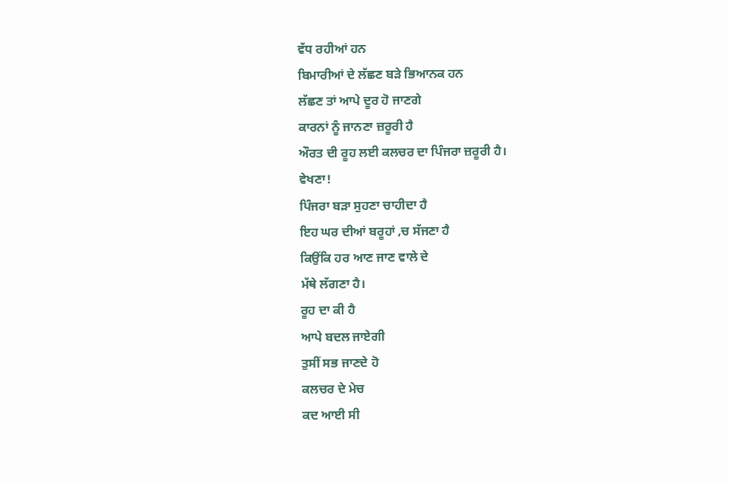ਵੱਧ ਰਹੀਆਂ ਹਨ
ਬਿਮਾਰੀਆਂ ਦੇ ਲੱਛਣ ਬੜੇ ਭਿਆਨਕ ਹਨ
ਲੱਛਣ ਤਾਂ ਆਪੇ ਦੂਰ ਹੋ ਜਾਣਗੇ
ਕਾਰਨਾਂ ਨੂੰ ਜਾਨਣਾ ਜ਼ਰੂਰੀ ਹੈ
ਔਰਤ ਦੀ ਰੂਹ ਲਈ ਕਲਚਰ ਦਾ ਪਿੰਜਰਾ ਜ਼ਰੂਰੀ ਹੈ।
ਵੇਖਣਾ!
ਪਿੰਜਰਾ ਬੜਾ ਸੁਹਣਾ ਚਾਹੀਦਾ ਹੈ
ਇਹ ਘਰ ਦੀਆਂ ਬਰੂਹਾਂ ‚ਚ ਸੱਜਣਾ ਹੈ
ਕਿਉਂਕਿ ਹਰ ਆਣ ਜਾਣ ਵਾਲੇ ਦੇ
ਮੱਥੇ ਲੱਗਣਾ ਹੈ।
ਰੂਹ ਦਾ ਕੀ ਹੈ
ਆਪੇ ਬਦਲ ਜਾਏਗੀ
ਤੁਸੀਂ ਸਭ ਜਾਣਦੇ ਹੋ
ਕਲਚਰ ਦੇ ਮੇਚ
ਕਦ ਆਈ ਸੀ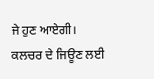ਜੇ ਹੁਣ ਆਏਗੀ।
ਕਲਚਰ ਦੇ ਜਿਊਣ ਲਈ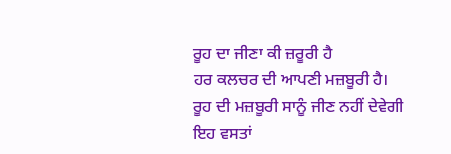ਰੂਹ ਦਾ ਜੀਣਾ ਕੀ ਜ਼ਰੂਰੀ ਹੈ
ਹਰ ਕਲਚਰ ਦੀ ਆਪਣੀ ਮਜ਼ਬੂਰੀ ਹੈ।
ਰੂਹ ਦੀ ਮਜ਼ਬੂਰੀ ਸਾਨੂੰ ਜੀਣ ਨਹੀਂ ਦੇਵੇਗੀ
ਇਹ ਵਸਤਾਂ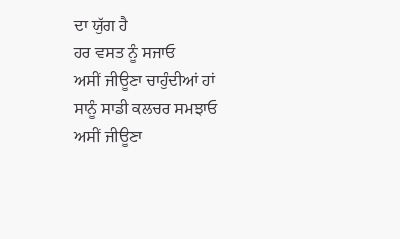ਦਾ ਯੁੱਗ ਹੈ
ਹਰ ਵਸਤ ਨੂੰ ਸਜਾਓ
ਅਸੀਂ ਜੀਊਣਾ ਚਾਹੁੰਦੀਆਂ ਹਾਂ
ਸਾਨੂੰ ਸਾਡੀ ਕਲਚਰ ਸਮਝਾਓ
ਅਸੀਂ ਜੀਊਣਾ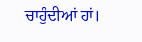ਚਾਹੁੰਦੀਆਂ ਹਾਂ।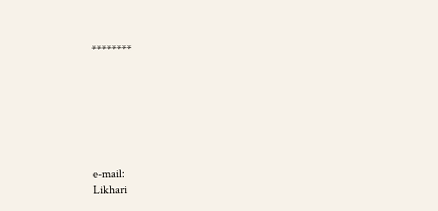********







e-mail:
Likhari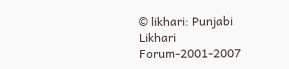© likhari: Punjabi Likhari Forum-2001-2007